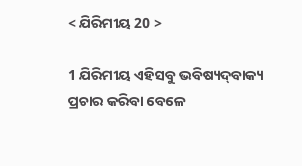< ଯିରିମୀୟ 20 >

1 ଯିରିମୀୟ ଏହିସବୁ ଭବିଷ୍ୟଦ୍‍ବାକ୍ୟ ପ୍ରଚାର କରିବା ବେଳେ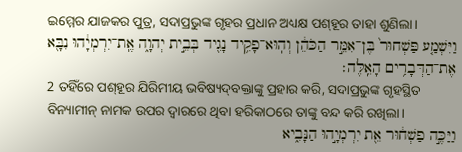ଇମ୍ମେର ଯାଜକର ପୁତ୍ର, ସଦାପ୍ରଭୁଙ୍କ ଗୃହର ପ୍ରଧାନ ଅଧ୍ୟକ୍ଷ ପଶ୍‍ହୂର ତାହା ଶୁଣିଲା।
וַיִּשְׁמַ֤ע פַּשְׁחוּר֙ בֶּן־אִמֵּ֣ר הַכֹּהֵ֔ן וְהֽוּא־פָקִ֥יד נָגִ֖יד בְּבֵ֣ית יְהוָ֑ה אֶֽת־יִרְמְיָ֔הוּ נִבָּ֖א אֶת־הַדְּבָרִ֥ים הָאֵֽלֶּה׃
2 ତହିଁରେ ପଶ୍‍ହୂର ଯିରିମୀୟ ଭବିଷ୍ୟଦ୍‍ବକ୍ତାଙ୍କୁ ପ୍ରହାର କରି, ସଦାପ୍ରଭୁଙ୍କ ଗୃହସ୍ଥିତ ବିନ୍ୟାମୀନ୍ ନାମକ ଉପର ଦ୍ୱାରରେ ଥିବା ହରିକାଠରେ ତାଙ୍କୁ ବନ୍ଦ କରି ରଖିଲା।
וַיַּכֶּ֣ה פַשְׁח֔וּר אֵ֖ת יִרְמְיָ֣הוּ הַנָּבִ֑יא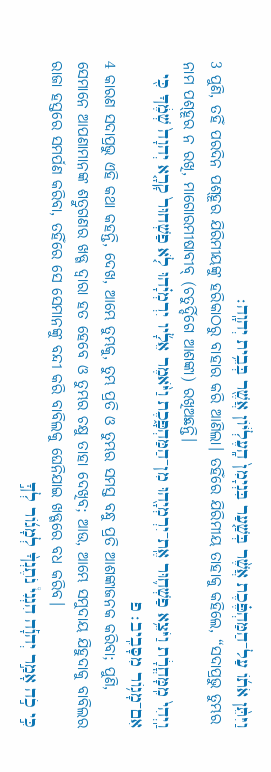וַיִּתֵּ֨ן אֹת֜וֹ עַל־הַמַּהְפֶּ֗כֶת אֲשֶׁ֨ר בְּשַׁ֤עַר בִּנְיָמִן֙ הָֽעֶלְי֔וֹן אֲשֶׁ֖ר בְּבֵ֥ית יְהוָֽה׃
3 ପୁଣି, ତହିଁ ପରଦିନ ପଶ୍‍ହୂର ଯିରିମୀୟଙ୍କୁ ହରିକାଠରୁ ବାହାର କରି ଆଣିଲା। ତହିଁରେ ଯିରିମୀୟ ତାହାକୁ କହିଲେ, “ସଦାପ୍ରଭୁ ତୁମ୍ଭର ନାମ ପଶ୍‍ହୂର ନ ରଖି, ମାଗୋରମୀଷାବୀବ୍‍ (ଚତୁର୍ଦ୍ଦିଗେ ଆଶଙ୍କା) ରଖିଅଛନ୍ତି।
וַֽיְהִי֙ מִֽמָּחֳרָ֔ת וַיֹּצֵ֥א פַשְׁח֛וּר אֶֽת־יִרְמְיָ֖הוּ מִן־הַמַּהְפָּ֑כֶת וַיֹּ֨אמֶר אֵלָ֜יו יִרְמְיָ֗הוּ לֹ֤א פַשְׁחוּר֙ קָרָ֤א יְהוָה֙ שְׁמֶ֔ךָ כִּ֖י אִם־מָג֥וֹר מִסָּבִֽיב׃ פ
4 କାରଣ ସଦାପ୍ରଭୁ ଏହି କଥା କହନ୍ତି, ଦେଖ, ଆମ୍ଭେ ତୁମ୍ଭକୁ, ତୁମ୍ଭ ପ୍ରତି ଓ ତୁମ୍ଭର ସମସ୍ତ ବନ୍ଧୁ ପ୍ରତି ଆଶଙ୍କାଜନକ କରିବା; ପୁଣି, ସେମାନେ ଆପଣାମାନଙ୍କ ଶତ୍ରୁଗଣର ଖଡ୍ଗ ଦ୍ୱାରା ହତ ହେବେ ଓ ତୁମ୍ଭର ଚକ୍ଷୁ ତାହା ଦେଖିବ; ଆଉ, ଆମ୍ଭେ ସମୁଦାୟ ଯିହୁଦାକୁ ବାବିଲର ରାଜା ହସ୍ତରେ ସମର୍ପଣ କରିବା, ତହିଁରେ ସେ ସେମାନଙ୍କୁ ବନ୍ଦୀ କରି ବାବିଲକୁ ଘେନିଯାଇ ଖଡ୍ଗରେ ବଧ କରିବ।
כִּ֣י כֹ֣ה אָמַ֣ר יְהוָ֡ה הִנְנִי֩ נֹתֶנְךָ֨ לְמָג֜וֹר לְךָ֣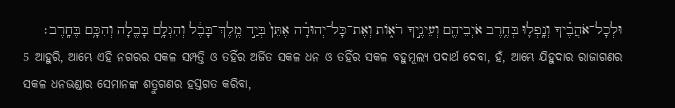וּלְכָל־אֹהֲבֶ֗יךָ וְנָֽפְל֛וּ בְּחֶ֥רֶב אֹיְבֵיהֶ֖ם וְעֵינֶ֣יךָ רֹא֑וֹת וְאֶת־כָּל־יְהוּדָ֗ה אֶתֵּן֙ בְּיַ֣ד מֶֽלֶךְ־בָּבֶ֔ל וְהִגְלָ֥ם בָּבֶ֖לָה וְהִכָּ֥ם בֶּחָֽרֶב׃
5 ଆହୁରି, ଆମ୍ଭେ ଏହି ନଗରର ସକଳ ସମ୍ପତ୍ତି ଓ ତହିଁର ଅର୍ଜିତ ସକଳ ଧନ ଓ ତହିଁର ସକଳ ବହୁମୂଲ୍ୟ ପଦାର୍ଥ ଦେବା, ହଁ, ଆମ୍ଭେ ଯିହୁଦାର ରାଜାଗଣର ସକଳ ଧନଭଣ୍ଡାର ସେମାନଙ୍କ ଶତ୍ରୁଗଣର ହସ୍ତଗତ କରିବା,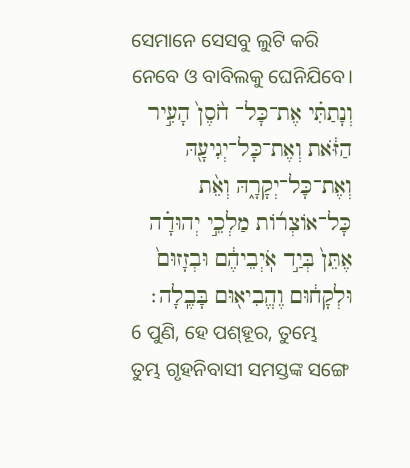ସେମାନେ ସେସବୁ ଲୁଟି କରି ନେବେ ଓ ବାବିଲକୁ ଘେନିଯିବେ।
וְנָתַתִּ֗י אֶת־כָּל־ חֹ֙סֶן֙ הָעִ֣יר הַזֹּ֔את וְאֶת־כָּל־יְגִיעָ֖הּ וְאֶת־כָּל־יְקָרָ֑הּ וְאֵ֨ת כָּל־אוֹצְר֜וֹת מַלְכֵ֣י יְהוּדָ֗ה אֶתֵּן֙ בְּיַ֣ד אֹֽיְבֵיהֶ֔ם וּבְזָזוּם֙ וּלְקָח֔וּם וֶהֱבִיא֖וּם בָּבֶֽלָה׃
6 ପୁଣି, ହେ ପଶ୍‍ହୂର, ତୁମ୍ଭେ ତୁମ୍ଭ ଗୃହନିବାସୀ ସମସ୍ତଙ୍କ ସଙ୍ଗେ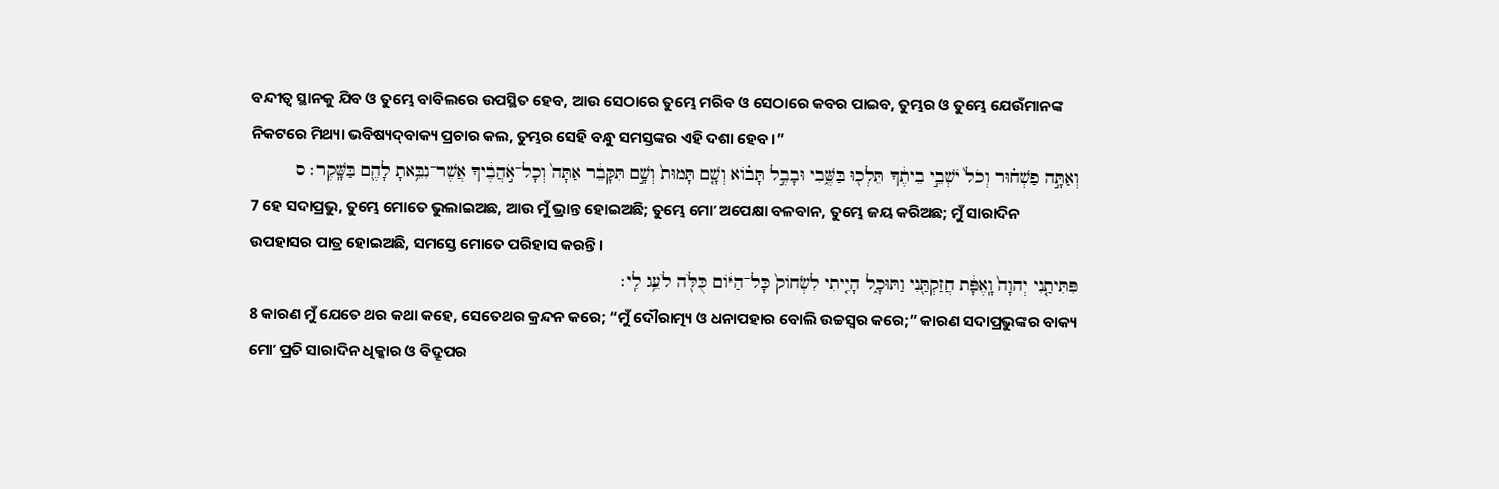ବନ୍ଦୀତ୍ୱ ସ୍ଥାନକୁ ଯିବ ଓ ତୁମ୍ଭେ ବାବିଲରେ ଉପସ୍ଥିତ ହେବ, ଆଉ ସେଠାରେ ତୁମ୍ଭେ ମରିବ ଓ ସେଠାରେ କବର ପାଇବ, ତୁମ୍ଭର ଓ ତୁମ୍ଭେ ଯେଉଁମାନଙ୍କ ନିକଟରେ ମିଥ୍ୟା ଭବିଷ୍ୟଦ୍‍ବାକ୍ୟ ପ୍ରଚାର କଲ, ତୁମ୍ଭର ସେହି ବନ୍ଧୁ ସମସ୍ତଙ୍କର ଏହି ଦଶା ହେବ।”
וְאַתָּ֣ה פַשְׁח֗וּר וְכֹל֙ יֹשְׁבֵ֣י בֵיתֶ֔ךָ תֵּלְכ֖וּ בַּשֶּׁ֑בִי וּבָבֶ֣ל תָּב֗וֹא וְשָׁ֤ם תָּמוּת֙ וְשָׁ֣ם תִּקָּבֵ֔ר אַתָּה֙ וְכָל־אֹ֣הֲבֶ֔יךָ אֲשֶׁר־נִבֵּ֥אתָ לָהֶ֖ם בַּשָּֽׁקֶר׃ ס
7 ହେ ସଦାପ୍ରଭୁ, ତୁମ୍ଭେ ମୋତେ ଭୁଲାଇଅଛ, ଆଉ ମୁଁ ଭ୍ରାନ୍ତ ହୋଇଅଛି; ତୁମ୍ଭେ ମୋʼ ଅପେକ୍ଷା ବଳବାନ, ତୁମ୍ଭେ ଜୟ କରିଅଛ; ମୁଁ ସାରାଦିନ ଉପହାସର ପାତ୍ର ହୋଇଅଛି, ସମସ୍ତେ ମୋତେ ପରିହାସ କରନ୍ତି।
פִּתִּיתַ֤נִי יְהוָה֙ וָֽאֶפָּ֔ת חֲזַקְתַּ֖נִי וַתּוּכָ֑ל הָיִ֤יתִי לִשְׂחוֹק֙ כָּל־הַיּ֔וֹם כֻּלֹּ֖ה לֹעֵ֥ג לִֽי׃
8 କାରଣ ମୁଁ ଯେତେ ଥର କଥା କହେ, ସେତେଥର କ୍ରନ୍ଦନ କରେ; “ମୁଁ ଦୌରାତ୍ମ୍ୟ ଓ ଧନାପହାର ବୋଲି ଉଚ୍ଚସ୍ୱର କରେ;” କାରଣ ସଦାପ୍ରଭୁଙ୍କର ବାକ୍ୟ ମୋʼ ପ୍ରତି ସାରାଦିନ ଧିକ୍କାର ଓ ବିଦ୍ରୂପର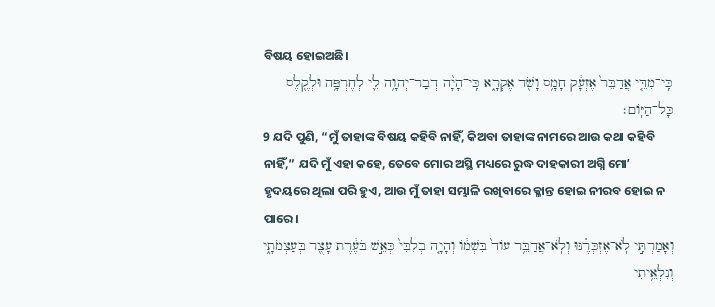ବିଷୟ ହୋଇଅଛି।
כִּֽי־מִדֵּ֤י אֲדַבֵּר֙ אֶזְעָ֔ק חָמָ֥ס וָשֹׁ֖ד אֶקְרָ֑א כִּֽי־הָיָ֨ה דְבַר־יְהוָ֥ה לִ֛י לְחֶרְפָּ֥ה וּלְקֶ֖לֶס כָּל־הַיּֽוֹם׃
9 ଯଦି ପୁଣି, “ମୁଁ ତାହାଙ୍କ ବିଷୟ କହିବି ନାହିଁ, କିଅବା ତାହାଙ୍କ ନାମରେ ଆଉ କଥା କହିବି ନାହିଁ,” ଯଦି ମୁଁ ଏହା କହେ, ତେବେ ମୋର ଅସ୍ଥି ମଧ୍ୟରେ ରୁଦ୍ଧ ଦାହକାରୀ ଅଗ୍ନି ମୋʼ ହୃଦୟରେ ଥିଲା ପରି ହୁଏ, ଆଉ ମୁଁ ତାହା ସମ୍ଭାଳି ରଖିବାରେ କ୍ଳାନ୍ତ ହୋଇ ନୀରବ ହୋଇ ନ ପାରେ।
וְאָמַרְתִּ֣י לֹֽא־אֶזְכְּרֶ֗נּוּ וְלֹֽא־אֲדַבֵּ֥ר עוֹד֙ בִּשְׁמ֔וֹ וְהָיָ֤ה בְלִבִּי֙ כְּאֵ֣שׁ בֹּעֶ֔רֶת עָצֻ֖ר בְּעַצְמֹתָ֑י וְנִלְאֵ֥יתִי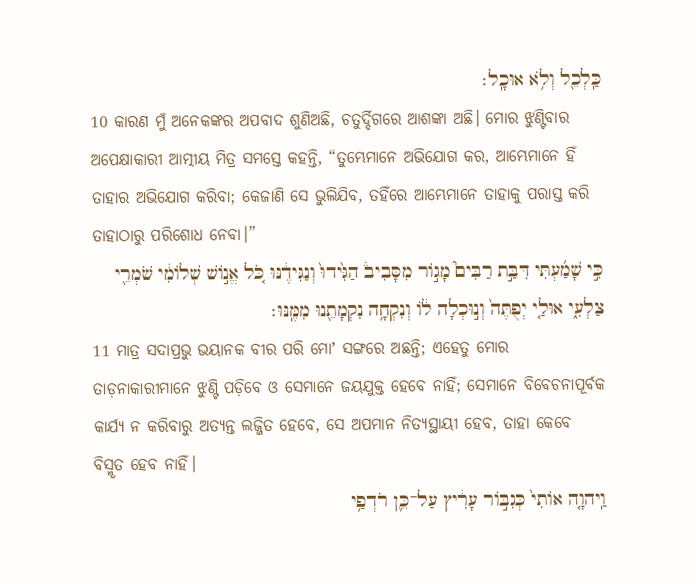כַּֽלְכֵ֖ל וְלֹ֥א אוּכָֽל׃
10 କାରଣ ମୁଁ ଅନେକଙ୍କର ଅପବାଦ ଶୁଣିଅଛି, ଚତୁର୍ଦ୍ଦିଗରେ ଆଶଙ୍କା ଅଛି। ମୋର ଝୁଣ୍ଟିବାର ଅପେକ୍ଷାକାରୀ ଆତ୍ମୀୟ ମିତ୍ର ସମସ୍ତେ କହନ୍ତି, “ତୁମ୍ଭେମାନେ ଅଭିଯୋଗ କର, ଆମ୍ଭେମାନେ ହିଁ ତାହାର ଅଭିଯୋଗ କରିବା; କେଜାଣି ସେ ଭୁଲିଯିବ, ତହିଁରେ ଆମ୍ଭେମାନେ ତାହାକୁ ପରାସ୍ତ କରି ତାହାଠାରୁ ପରିଶୋଧ ନେବା।”
כִּ֣י שָׁמַ֜עְתִּי דִּבַּ֣ת רַבִּים֮ מָג֣וֹר מִסָּבִיב֒ הַגִּ֙ידוּ֙ וְנַגִּידֶ֔נּוּ כֹּ֚ל אֱנ֣וֹשׁ שְׁלוֹמִ֔י שֹׁמְרֵ֖י צַלְעִ֑י אוּלַ֤י יְפֻתֶּה֙ וְנ֣וּכְלָה ל֔וֹ וְנִקְחָ֥ה נִקְמָתֵ֖נוּ מִמֶּֽנּוּ׃
11 ମାତ୍ର ସଦାପ୍ରଭୁ ଭୟାନକ ବୀର ପରି ମୋʼ ସଙ୍ଗରେ ଅଛନ୍ତି; ଏହେତୁ ମୋର ତାଡ଼ନାକାରୀମାନେ ଝୁଣ୍ଟି ପଡ଼ିବେ ଓ ସେମାନେ ଜୟଯୁକ୍ତ ହେବେ ନାହିଁ; ସେମାନେ ବିବେଚନାପୂର୍ବକ କାର୍ଯ୍ୟ ନ କରିବାରୁ ଅତ୍ୟନ୍ତ ଲଜ୍ଜିତ ହେବେ, ସେ ଅପମାନ ନିତ୍ୟସ୍ଥାୟୀ ହେବ, ତାହା କେବେ ବିସ୍ମୃତ ହେବ ନାହିଁ।
וַֽיהוָ֤ה אוֹתִי֙ כְּגִבּ֣וֹר עָרִ֔יץ עַל־כֵּ֛ן רֹדְפַ֥י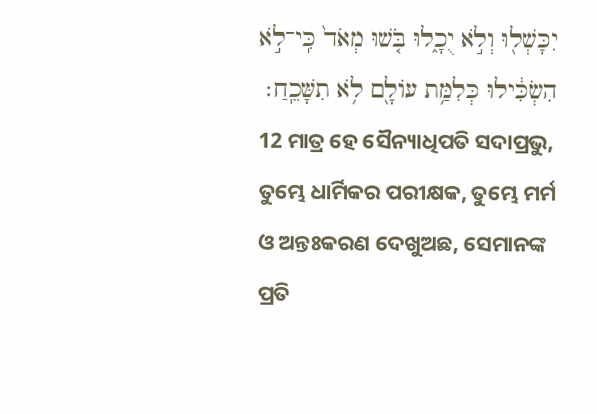יִכָּשְׁל֖וּ וְלֹ֣א יֻכָ֑לוּ בֹּ֤שׁוּ מְאֹד֙ כִּֽי־לֹ֣א הִשְׂכִּ֔ילוּ כְּלִמַּ֥ת עוֹלָ֖ם לֹ֥א תִשָּׁכֵֽחַ׃
12 ମାତ୍ର ହେ ସୈନ୍ୟାଧିପତି ସଦାପ୍ରଭୁ, ତୁମ୍ଭେ ଧାର୍ମିକର ପରୀକ୍ଷକ, ତୁମ୍ଭେ ମର୍ମ ଓ ଅନ୍ତଃକରଣ ଦେଖୁଅଛ, ସେମାନଙ୍କ ପ୍ରତି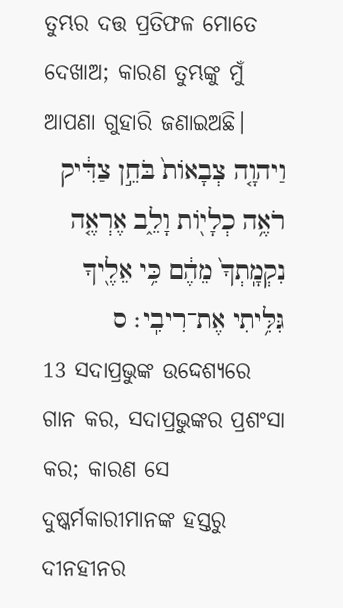ତୁମ୍ଭର ଦତ୍ତ ପ୍ରତିଫଳ ମୋତେ ଦେଖାଅ; କାରଣ ତୁମ୍ଭଙ୍କୁ ମୁଁ ଆପଣା ଗୁହାରି ଜଣାଇଅଛି।
וַיהוָ֤ה צְבָאוֹת֙ בֹּחֵ֣ן צַדִּ֔יק רֹאֶ֥ה כְלָי֖וֹת וָלֵ֑ב אֶרְאֶ֤ה נִקְמָֽתְךָ֙ מֵהֶ֔ם כִּ֥י אֵלֶ֖יךָ גִּלִּ֥יתִי אֶת־רִיבִֽי׃ ס
13 ସଦାପ୍ରଭୁଙ୍କ ଉଦ୍ଦେଶ୍ୟରେ ଗାନ କର, ସଦାପ୍ରଭୁଙ୍କର ପ୍ରଶଂସା କର; କାରଣ ସେ ଦୁଷ୍କର୍ମକାରୀମାନଙ୍କ ହସ୍ତରୁ ଦୀନହୀନର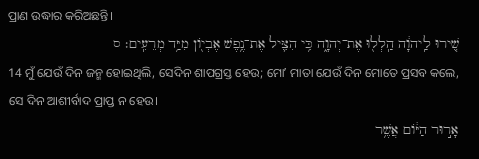ପ୍ରାଣ ଉଦ୍ଧାର କରିଅଛନ୍ତି।
שִׁ֚ירוּ לַֽיהוָ֔ה הַֽלְל֖וּ אֶת־יְהוָ֑ה כִּ֥י הִצִּ֛יל אֶת־נֶ֥פֶשׁ אֶבְי֖וֹן מִיַּ֥ד מְרֵעִֽים׃ ס
14 ମୁଁ ଯେଉଁ ଦିନ ଜନ୍ମ ହୋଇଥିଲି, ସେଦିନ ଶାପଗ୍ରସ୍ତ ହେଉ; ମୋʼ ମାତା ଯେଉଁ ଦିନ ମୋତେ ପ୍ରସବ କଲେ, ସେ ଦିନ ଆଶୀର୍ବାଦ ପ୍ରାପ୍ତ ନ ହେଉ।
אָר֣וּר הַיּ֔וֹם אֲשֶׁ֥ר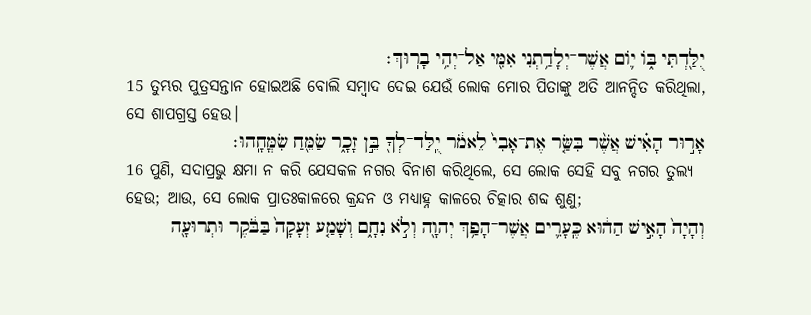יֻלַּ֖דְתִּי בּ֑וֹ י֛וֹם אֲשֶׁר־יְלָדַ֥תְנִי אִמִּ֖י אַל־יְהִ֥י בָרֽוּךְ׃
15 ତୁମ୍ଭର ପୁତ୍ରସନ୍ତାନ ହୋଇଅଛି ବୋଲି ସମ୍ବାଦ ଦେଇ ଯେଉଁ ଲୋକ ମୋର ପିତାଙ୍କୁ ଅତି ଆନନ୍ଦିତ କରିଥିଲା, ସେ ଶାପଗ୍ରସ୍ତ ହେଉ।
אָר֣וּר הָאִ֗ישׁ אֲשֶׁ֨ר בִּשַּׂ֤ר אֶת־אָבִי֙ לֵאמֹ֔ר יֻֽלַּד־לְךָ֖ בֵּ֣ן זָכָ֑ר שַׂמֵּ֖חַ שִׂמֳּחָֽהוּ׃
16 ପୁଣି, ସଦାପ୍ରଭୁ କ୍ଷମା ନ କରି ଯେସକଳ ନଗର ବିନାଶ କରିଥିଲେ, ସେ ଲୋକ ସେହି ସବୁ ନଗର ତୁଲ୍ୟ ହେଉ; ଆଉ, ସେ ଲୋକ ପ୍ରାତଃକାଳରେ କ୍ରନ୍ଦନ ଓ ମଧ୍ୟାହ୍ନ କାଳରେ ଚିତ୍କାର ଶବ୍ଦ ଶୁଣୁ;
וְהָיָה֙ הָאִ֣ישׁ הַה֔וּא כֶּֽעָרִ֛ים אֲשֶׁר־הָפַ֥ךְ יְהוָ֖ה וְלֹ֣א נִחָ֑ם וְשָׁמַ֤ע זְעָקָה֙ בַּבֹּ֔קֶר וּתְרוּעָ֖ה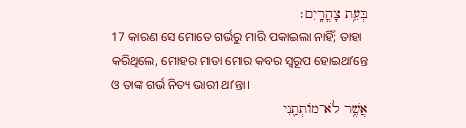בְּעֵ֥ת צָהֳרָֽיִם׃
17 କାରଣ ସେ ମୋତେ ଗର୍ଭରୁ ମାରି ପକାଇଲା ନାହିଁ; ତାହା କରିଥିଲେ, ମୋହର ମାତା ମୋର କବର ସ୍ୱରୂପ ହୋଇଥାʼନ୍ତେ ଓ ତାଙ୍କ ଗର୍ଭ ନିତ୍ୟ ଭାରୀ ଥାʼନ୍ତା।
אֲשֶׁ֥ר לֹא־מוֹתְתַ֖נִי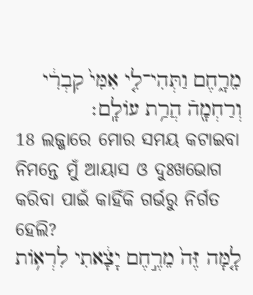מֵרָ֑חֶם וַתְּהִי־לִ֤י אִמִּי֙ קִבְרִ֔י וְרַחְמָ֖הֿ הֲרַ֥ת עוֹלָֽם׃
18 ଲଜ୍ଜାରେ ମୋର ସମୟ କଟାଇବା ନିମନ୍ତେ ମୁଁ ଆୟାସ ଓ ଦୁଃଖଭୋଗ କରିବା ପାଇଁ କାହିଁକି ଗର୍ଭରୁ ନିର୍ଗତ ହେଲି?
לָ֤מָּה זֶּה֙ מֵרֶ֣חֶם יָצָ֔אתִי לִרְא֥וֹת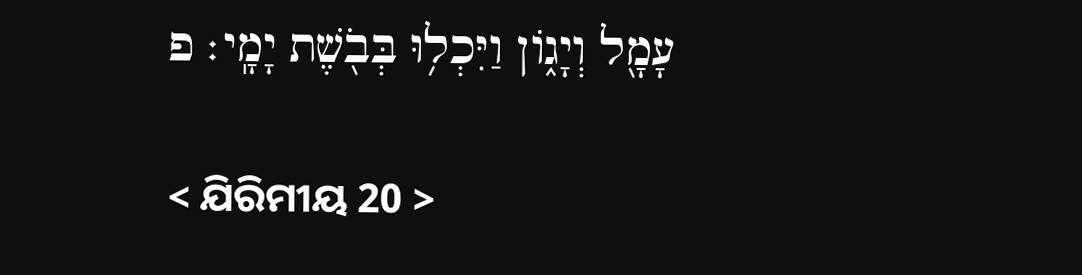עָמָ֖ל וְיָג֑וֹן וַיִּכְל֥וּ בְּבֹ֖שֶׁת יָמָֽי׃ פ

< ଯିରିମୀୟ 20 >